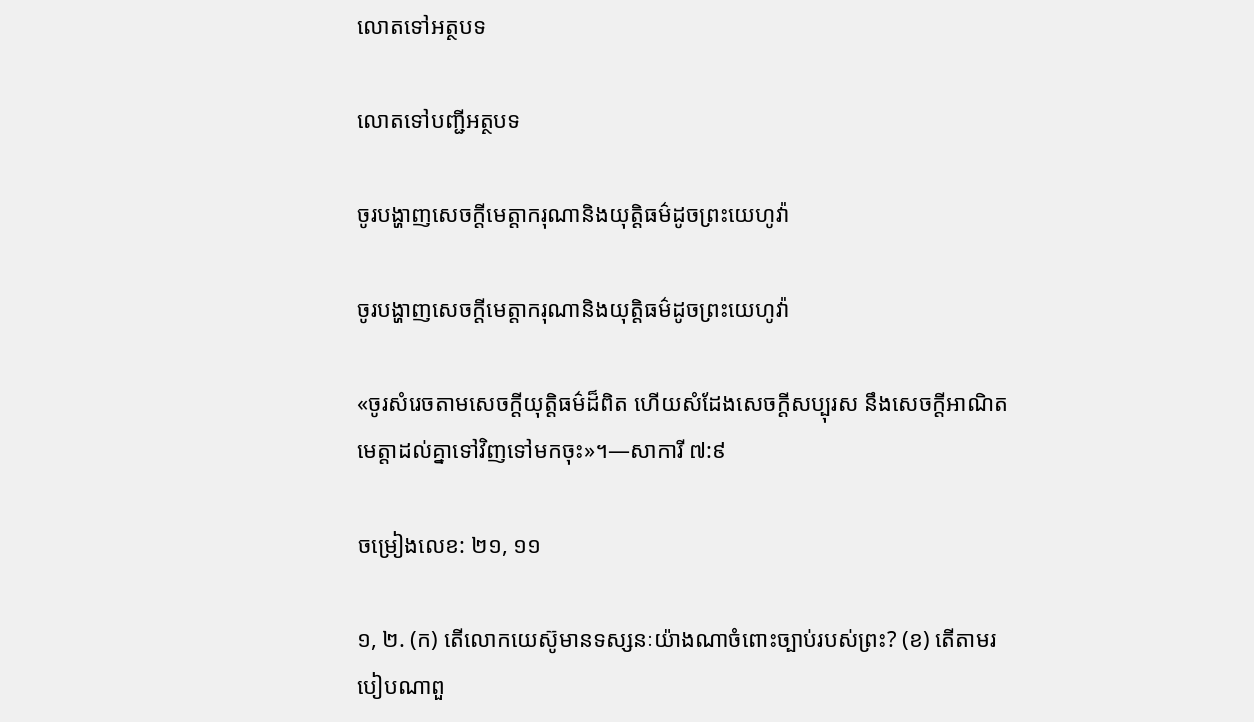លោតទៅអត្ថបទ

លោតទៅបញ្ជីអត្ថបទ

ចូរបង្ហាញសេចក្ដីមេត្ដាករុណានិងយុត្ដិធម៌ដូចព្រះយេហូវ៉ា

ចូរបង្ហាញសេចក្ដីមេត្ដាករុណានិងយុត្ដិធម៌ដូចព្រះយេហូវ៉ា

«ចូរសំរេចតាមសេចក្ដីយុត្ដិធម៌ដ៏ពិត ហើយសំដែងសេចក្ដីសប្បុរស នឹងសេចក្ដីអាណិតមេត្ដាដល់គ្នាទៅវិញទៅមកចុះ»។—សាការី ៧:៩

ចម្រៀងលេខ: ២១, ១១

១, ២. (ក) តើលោកយេស៊ូមានទស្សនៈយ៉ាងណាចំពោះច្បាប់របស់ព្រះ? (ខ) តើតាមរបៀបណាពួ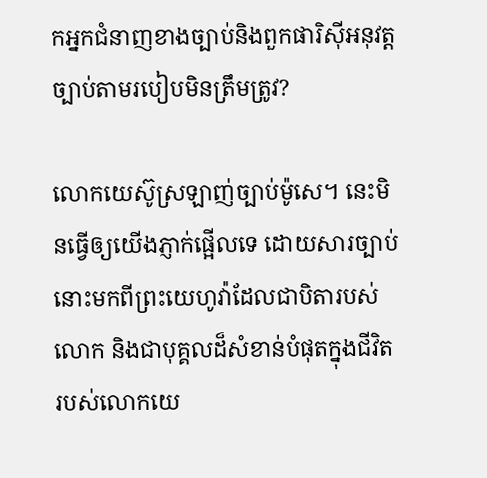កអ្នកជំនាញខាងច្បាប់និងពួកផារិស៊ីអនុវត្ដច្បាប់តាមរបៀបមិនត្រឹមត្រូវ?

លោកយេស៊ូស្រឡាញ់ច្បាប់ម៉ូសេ។ នេះមិនធ្វើឲ្យយើងភ្ញាក់ផ្អើលទេ ដោយសារច្បាប់នោះមកពីព្រះយេហូវ៉ាដែលជាបិតារបស់លោក និងជាបុគ្គលដ៏សំខាន់បំផុតក្នុងជីវិតរបស់លោកយេ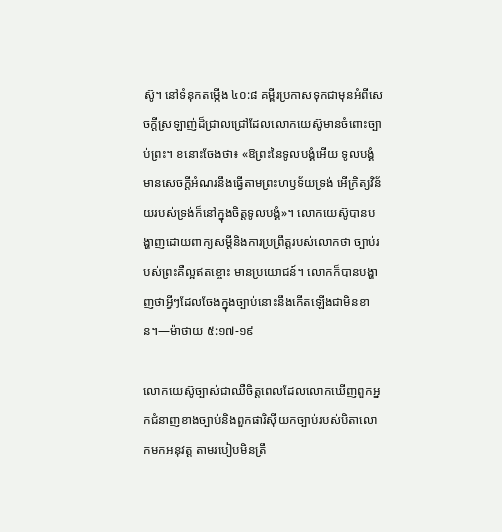ស៊ូ។ នៅទំនុកតម្កើង ៤០:៨ គម្ពីរប្រកាសទុកជាមុនអំពីសេចក្ដីស្រឡាញ់ដ៏ជ្រាលជ្រៅដែលលោកយេស៊ូមានចំពោះច្បាប់ព្រះ។ ខនោះចែងថា៖ «ឱព្រះនៃទូលបង្គំអើយ ទូលបង្គំមានសេចក្ដីអំណរនឹងធ្វើតាមព្រះហឫទ័យទ្រង់ អើក្រិត្យវិន័យរបស់ទ្រង់ក៏នៅក្នុងចិត្ដទូលបង្គំ»។ លោកយេស៊ូបានបង្ហាញដោយពាក្យសម្ដីនិងការប្រព្រឹត្ដរបស់លោកថា ច្បាប់របស់ព្រះគឺល្អឥតខ្ចោះ មានប្រយោជន៍។ លោកក៏បានបង្ហាញថាអ្វីៗដែលចែងក្នុងច្បាប់នោះនឹងកើតឡើងជាមិនខាន។—ម៉ាថាយ ៥:១៧-១៩

លោកយេស៊ូច្បាស់ជាឈឺចិត្ដពេលដែលលោកឃើញពួកអ្នកជំនាញខាងច្បាប់និងពួកផារិស៊ីយកច្បាប់របស់បិតាលោកមកអនុវត្ដ តាមរបៀបមិនត្រឹ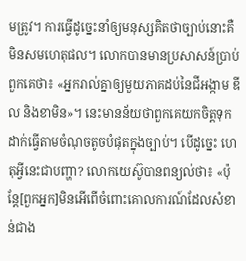មត្រូវ។ ការធ្វើដូច្នេះនាំឲ្យមនុស្សគិតថាច្បាប់នោះគឺមិនសមហេតុផល។ លោកបានមានប្រសាសន៍ប្រាប់ពួកគេថា៖ «អ្នករាល់គ្នាឲ្យមួយភាគដប់នៃជីអង្កាម ឌីល និងខាមិន»។ នេះមានន័យថាពួកគេយកចិត្ដទុកដាក់ធ្វើតាមចំណុចតូចបំផុតក្នុងច្បាប់។ បើដូច្នេះ ហេតុអ្វីនេះជាបញ្ហា? លោកយេស៊ូបានពន្យល់ថា៖ «ប៉ុន្ដែ[ពួកអ្នក]មិនអើពើចំពោះគោលការណ៍ដែលសំខាន់ជាង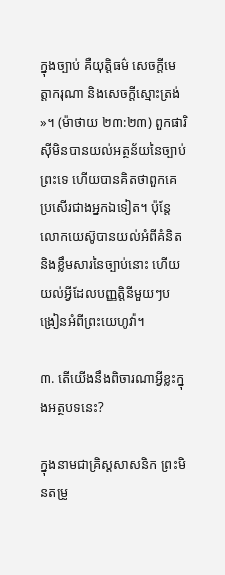ក្នុងច្បាប់ គឺយុត្ដិធម៌ សេចក្ដីមេត្ដាករុណា និងសេចក្ដីស្មោះត្រង់»។ (ម៉ាថាយ ២៣:២៣) ពួកផារិស៊ីមិនបានយល់អត្ថន័យនៃច្បាប់ព្រះទេ ហើយបានគិតថាពួកគេប្រសើរជាងអ្នកឯទៀត។ ប៉ុន្ដែ លោកយេស៊ូបានយល់អំពីគំនិតនិងខ្លឹមសារនៃច្បាប់នោះ ហើយយល់អ្វីដែលបញ្ញត្ដិនីមួយៗបង្រៀនអំពីព្រះយេហូវ៉ា។

៣. តើយើងនឹងពិចារណាអ្វីខ្លះក្នុងអត្ថបទនេះ?

ក្នុងនាមជាគ្រិស្ដសាសនិក ព្រះមិនតម្រូ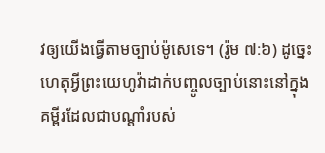វឲ្យយើងធ្វើតាមច្បាប់ម៉ូសេទេ។ (រ៉ូម ៧:៦) ដូច្នេះ ហេតុអ្វីព្រះយេហូវ៉ាដាក់បញ្ចូលច្បាប់នោះនៅក្នុងគម្ពីរដែលជាបណ្ដាំរបស់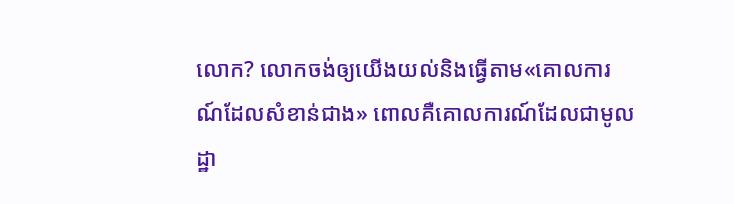លោក? លោកចង់ឲ្យយើងយល់និងធ្វើតាម«គោលការណ៍ដែលសំខាន់ជាង» ពោលគឺគោលការណ៍ដែលជាមូលដ្ឋា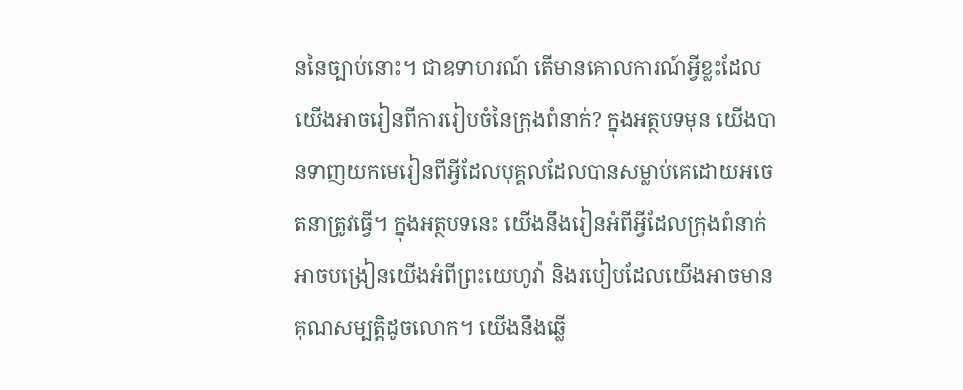ននៃច្បាប់នោះ។ ជាឧទាហរណ៍ តើមានគោលការណ៍អ្វីខ្លះដែលយើងអាចរៀនពីការរៀបចំនៃក្រុងពំនាក់? ក្នុងអត្ថបទមុន យើងបានទាញយកមេរៀនពីអ្វីដែលបុគ្គលដែលបានសម្លាប់គេដោយអចេតនាត្រូវធ្វើ។ ក្នុងអត្ថបទនេះ យើងនឹងរៀនអំពីអ្វីដែលក្រុងពំនាក់អាចបង្រៀនយើងអំពីព្រះយេហូវ៉ា និងរបៀបដែលយើងអាចមានគុណសម្បត្ដិដូចលោក។ យើងនឹងឆ្លើ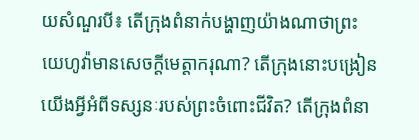យសំណួរបី៖ តើក្រុងពំនាក់បង្ហាញយ៉ាងណាថាព្រះយេហូវ៉ាមានសេចក្ដីមេត្ដាករុណា? តើក្រុងនោះបង្រៀនយើងអ្វីអំពីទស្សនៈរបស់ព្រះចំពោះជីវិត? តើក្រុងពំនា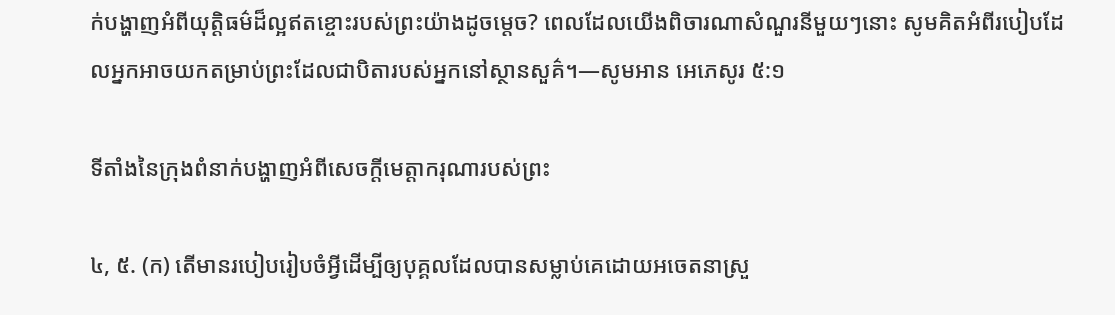ក់បង្ហាញអំពីយុត្ដិធម៌ដ៏ល្អឥតខ្ចោះរបស់ព្រះយ៉ាងដូចម្ដេច? ពេលដែលយើងពិចារណាសំណួរនីមួយៗនោះ សូមគិតអំពីរបៀបដែលអ្នកអាចយកតម្រាប់ព្រះដែលជាបិតារបស់អ្នកនៅស្ថានសួគ៌។—សូមអាន អេភេសូរ ៥:១

ទីតាំងនៃក្រុងពំនាក់បង្ហាញអំពីសេចក្ដីមេត្ដាករុណារបស់ព្រះ

៤, ៥. (ក) តើមានរបៀបរៀបចំអ្វីដើម្បីឲ្យបុគ្គលដែលបានសម្លាប់គេដោយអចេតនាស្រួ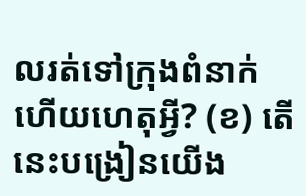លរត់ទៅក្រុងពំនាក់ ហើយហេតុអ្វី? (ខ) តើនេះបង្រៀនយើង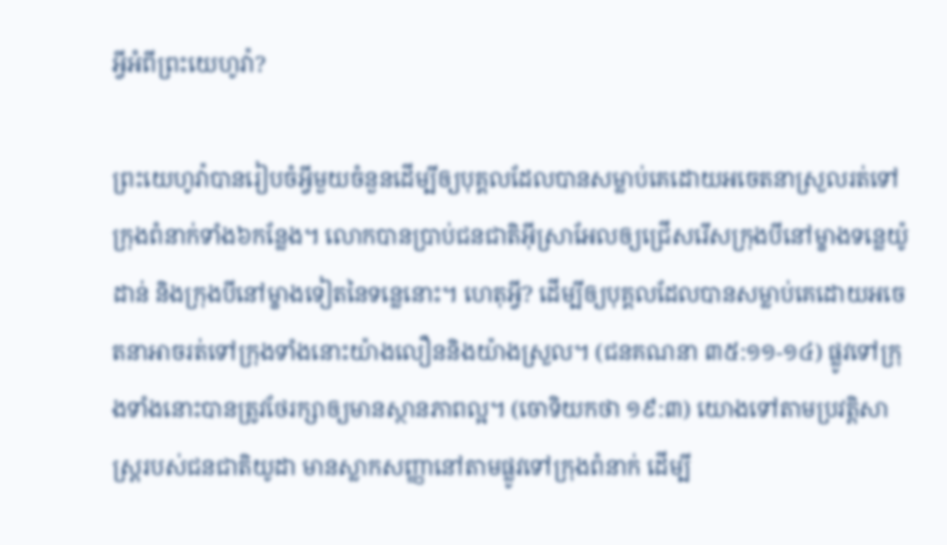អ្វីអំពីព្រះយេហូវ៉ា?

ព្រះយេហូវ៉ាបានរៀបចំអ្វីមួយចំនួនដើម្បីឲ្យបុគ្គលដែលបានសម្លាប់គេដោយអចេតនាស្រួលរត់ទៅក្រុងពំនាក់ទាំង៦កន្លែង។ លោកបានប្រាប់ជនជាតិអ៊ីស្រាអែលឲ្យជ្រើសរើសក្រុងបីនៅម្ខាងទន្លេយ៉ូដាន់ និងក្រុងបីនៅម្ខាងទៀតនៃទន្លេនោះ។ ហេតុអ្វី? ដើម្បីឲ្យបុគ្គលដែលបានសម្លាប់គេដោយអចេតនាអាចរត់ទៅក្រុងទាំងនោះយ៉ាងលឿននិងយ៉ាងស្រួល។ (ជនគណនា ៣៥:១១-១៤) ផ្លូវទៅក្រុងទាំងនោះបានត្រូវថែរក្សាឲ្យមានស្ថានភាពល្អ។ (ចោទិយកថា ១៩:៣) យោងទៅតាមប្រវត្ដិសាស្ដ្ររបស់ជនជាតិយូដា មានស្លាកសញ្ញានៅតាមផ្លូវទៅក្រុងពំនាក់ ដើម្បី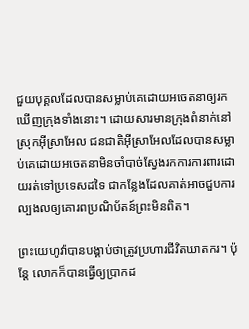ជួយបុគ្គលដែលបានសម្លាប់គេដោយអចេតនាឲ្យរកឃើញក្រុងទាំងនោះ។ ដោយសារមានក្រុងពំនាក់នៅស្រុកអ៊ីស្រាអែល ជនជាតិអ៊ីស្រាអែលដែលបានសម្លាប់គេដោយអចេតនាមិនចាំបាច់ស្វែងរកការការពារដោយរត់ទៅប្រទេសដទៃ ជាកន្លែងដែលគាត់អាចជួបការល្បងលឲ្យគោរពប្រណិប័តន៍ព្រះមិនពិត។

ព្រះយេហូវ៉ាបានបង្គាប់ថាត្រូវប្រហារជីវិតឃាតករ។ ប៉ុន្ដែ លោកក៏បានធ្វើឲ្យប្រាកដ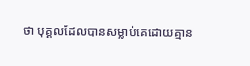ថា បុគ្គលដែលបានសម្លាប់គេដោយគ្មាន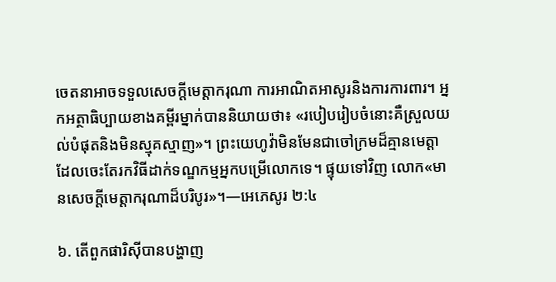ចេតនាអាចទទួលសេចក្ដីមេត្ដាករុណា ការអាណិតអាសូរនិងការការពារ។ អ្នកអត្ថាធិប្បាយខាងគម្ពីរម្នាក់បាននិយាយថា៖ «របៀបរៀបចំនោះគឺស្រួលយល់បំផុតនិងមិនស្មុគស្មាញ»។ ព្រះយេហូវ៉ាមិនមែនជាចៅក្រមដ៏គ្មានមេត្ដាដែលចេះតែរកវិធីដាក់ទណ្ឌកម្មអ្នកបម្រើលោកទេ។ ផ្ទុយទៅវិញ លោក«មានសេចក្ដីមេត្ដាករុណាដ៏បរិបូរ»។—អេភេសូរ ២:៤

៦. តើពួកផារិស៊ីបានបង្ហាញ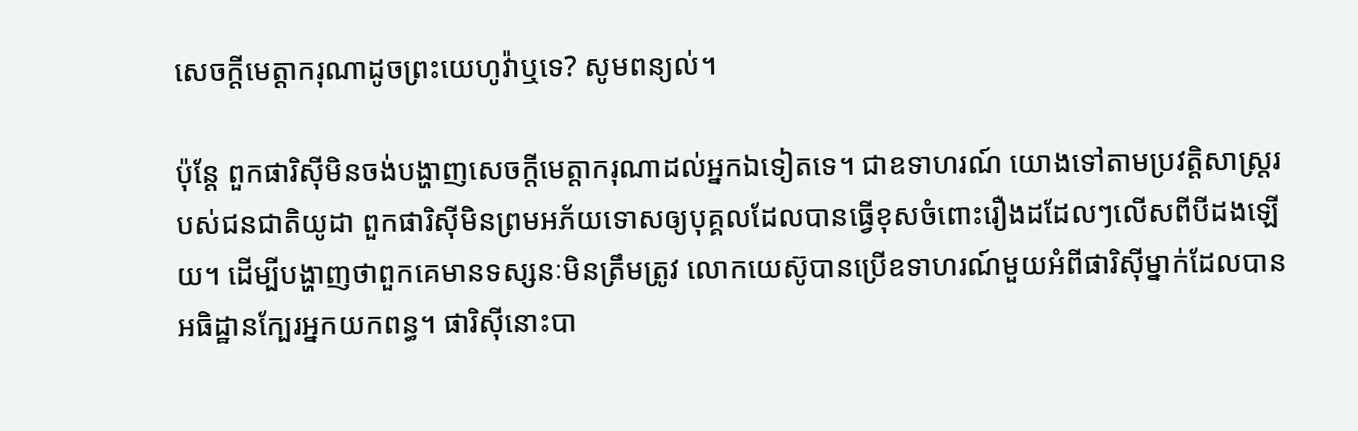សេចក្ដីមេត្ដាករុណាដូចព្រះយេហូវ៉ាឬទេ? សូមពន្យល់។

ប៉ុន្ដែ ពួកផារិស៊ីមិនចង់បង្ហាញសេចក្ដីមេត្ដាករុណាដល់អ្នកឯទៀតទេ។ ជាឧទាហរណ៍ យោងទៅតាមប្រវត្ដិសាស្ដ្ររបស់ជនជាតិយូដា ពួកផារិស៊ីមិនព្រមអភ័យទោសឲ្យបុគ្គលដែលបានធ្វើខុសចំពោះរឿងដដែលៗលើសពីបីដងឡើយ។ ដើម្បីបង្ហាញថាពួកគេមានទស្សនៈមិនត្រឹមត្រូវ លោកយេស៊ូបានប្រើឧទាហរណ៍មួយអំពីផារិស៊ីម្នាក់ដែលបានអធិដ្ឋានក្បែរអ្នកយកពន្ធ។ ផារិស៊ីនោះបា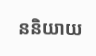ននិយាយ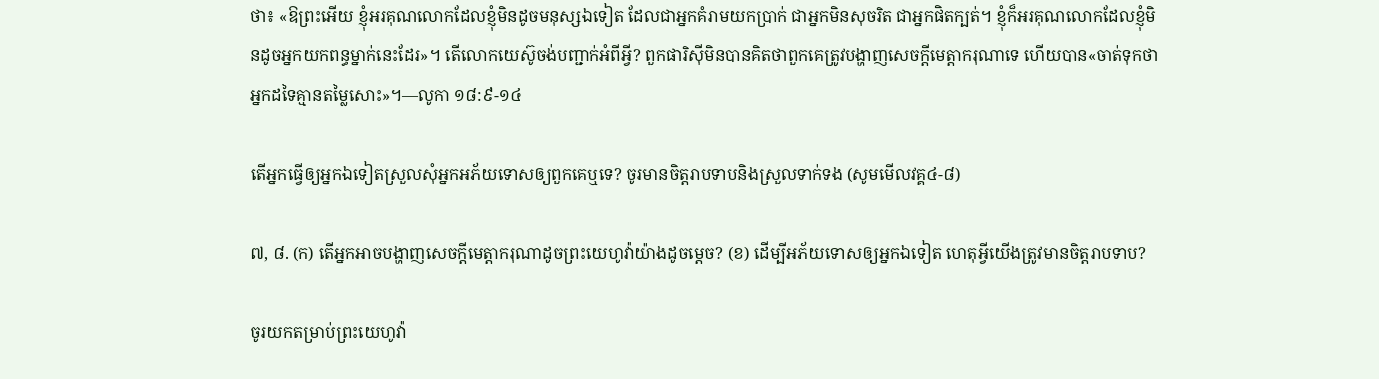ថា៖ «ឱព្រះអើយ ខ្ញុំអរគុណលោកដែលខ្ញុំមិនដូចមនុស្សឯទៀត ដែលជាអ្នកគំរាមយកប្រាក់ ជាអ្នកមិនសុចរិត ជាអ្នកផិតក្បត់។ ខ្ញុំក៏អរគុណលោកដែលខ្ញុំមិនដូចអ្នកយកពន្ធម្នាក់នេះដែរ»។ តើលោកយេស៊ូចង់បញ្ជាក់អំពីអ្វី? ពួកផារិស៊ីមិនបានគិតថាពួកគេត្រូវបង្ហាញសេចក្ដីមេត្ដាករុណាទេ ហើយបាន«ចាត់ទុកថាអ្នកដទៃគ្មានតម្លៃសោះ»។—លូកា ១៨:៩-១៤

តើអ្នកធ្វើឲ្យអ្នកឯទៀតស្រួលសុំអ្នកអភ័យទោសឲ្យពួកគេឬទេ? ចូរមានចិត្ដរាបទាបនិងស្រួលទាក់ទង (សូមមើលវគ្គ៤-៨)

៧, ៨. (ក) តើអ្នកអាចបង្ហាញសេចក្ដីមេត្ដាករុណាដូចព្រះយេហូវ៉ាយ៉ាងដូចម្ដេច? (ខ) ដើម្បីអភ័យទោសឲ្យអ្នកឯទៀត ហេតុអ្វីយើងត្រូវមានចិត្ដរាបទាប?

ចូរយកតម្រាប់ព្រះយេហូវ៉ា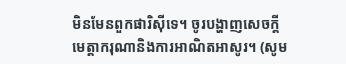មិនមែនពួកផារិស៊ីទេ។ ចូរបង្ហាញសេចក្ដីមេត្ដាករុណានិងការអាណិតអាសូរ។ (សូម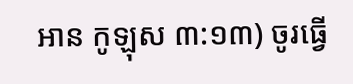អាន កូឡុស ៣:១៣) ចូរធ្វើ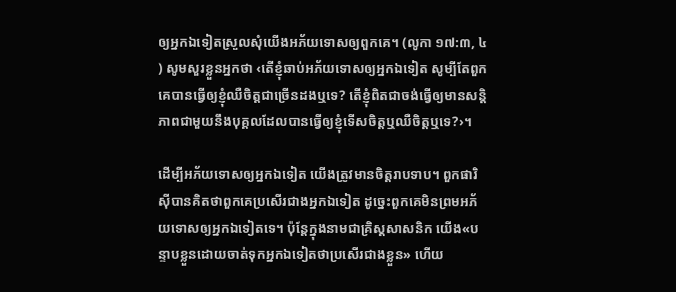ឲ្យអ្នកឯទៀតស្រួលសុំយើងអភ័យទោសឲ្យពួកគេ។ (លូកា ១៧:៣, ៤) សូមសួរខ្លួនអ្នកថា ‹តើខ្ញុំឆាប់អភ័យទោសឲ្យអ្នកឯទៀត សូម្បីតែពួកគេបានធ្វើឲ្យខ្ញុំឈឺចិត្ដជាច្រើនដងឬទេ? តើខ្ញុំពិតជាចង់ធ្វើឲ្យមានសន្ដិភាពជាមួយនឹងបុគ្គលដែលបានធ្វើឲ្យខ្ញុំទើសចិត្ដឬឈឺចិត្ដឬទេ?›។

ដើម្បីអភ័យទោសឲ្យអ្នកឯទៀត យើងត្រូវមានចិត្ដរាបទាប។ ពួកផារិស៊ីបានគិតថាពួកគេប្រសើរជាងអ្នកឯទៀត ដូច្នេះពួកគេមិនព្រមអភ័យទោសឲ្យអ្នកឯទៀតទេ។ ប៉ុន្ដែក្នុងនាមជាគ្រិស្ដសាសនិក យើង«បន្ទាបខ្លួនដោយចាត់ទុកអ្នកឯទៀតថាប្រសើរជាងខ្លួន» ហើយ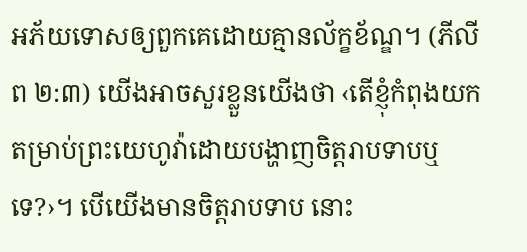អភ័យទោសឲ្យពួកគេដោយគ្មានល័ក្ខខ័ណ្ឌ។ (ភីលីព ២:៣) យើងអាចសួរខ្លួនយើងថា ‹តើខ្ញុំកំពុងយកតម្រាប់ព្រះយេហូវ៉ាដោយបង្ហាញចិត្ដរាបទាបឬទេ?›។ បើយើងមានចិត្ដរាបទាប នោះ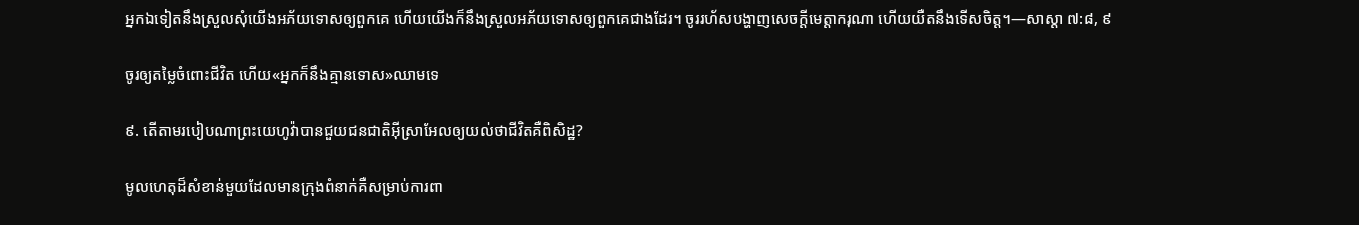អ្នកឯទៀតនឹងស្រួលសុំយើងអភ័យទោសឲ្យពួកគេ ហើយយើងក៏នឹងស្រួលអភ័យទោសឲ្យពួកគេជាងដែរ។ ចូររហ័សបង្ហាញសេចក្ដីមេត្ដាករុណា ហើយយឺតនឹងទើសចិត្ដ។—សាស្តា ៧:៨, ៩

ចូរឲ្យតម្លៃចំពោះជីវិត ហើយ«អ្នកក៏នឹងគ្មានទោស»ឈាមទេ

៩. តើតាមរបៀបណាព្រះយេហូវ៉ាបានជួយជនជាតិអ៊ីស្រាអែលឲ្យយល់ថាជីវិតគឺពិសិដ្ឋ?

មូលហេតុដ៏សំខាន់មួយដែលមានក្រុងពំនាក់គឺសម្រាប់ការពា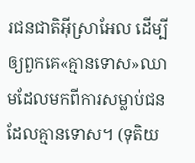រជនជាតិអ៊ីស្រាអែល ដើម្បីឲ្យពួកគេ«គ្មានទោស»ឈាមដែលមកពីការសម្លាប់ជនដែលគ្មានទោស។ (ទុតិយ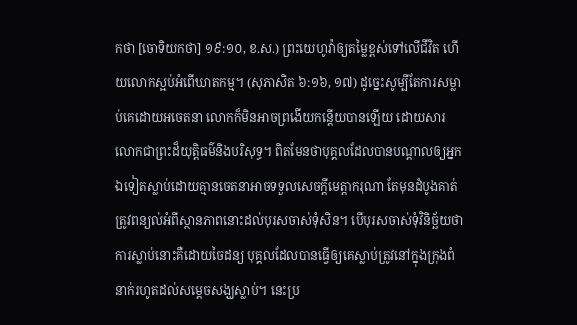កថា [ចោទិយកថា] ១៩:១០, ខ.ស.) ព្រះយេហូវ៉ាឲ្យតម្លៃខ្ពស់ទៅលើជីវិត ហើយលោកស្អប់អំពើឃាតកម្ម។ (សុភាសិត ៦:១៦, ១៧) ដូច្នេះសូម្បីតែការសម្លាប់គេដោយអចេតនា លោកក៏មិនអាចព្រងើយកន្ដើយបានឡើយ ដោយសារលោកជាព្រះដ៏យុត្ដិធម៌និងបរិសុទ្ធ។ ពិតមែនថាបុគ្គលដែលបានបណ្ដាលឲ្យអ្នកឯទៀតស្លាប់ដោយគ្មានចេតនាអាចទទួលសេចក្ដីមេត្ដាករុណា តែមុនដំបូងគាត់ត្រូវពន្យល់អំពីស្ថានភាពនោះដល់បុរសចាស់ទុំសិន។ បើបុរសចាស់ទុំវិនិច្ឆ័យថាការស្លាប់នោះគឺដោយចៃដន្យ បុគ្គលដែលបានធ្វើឲ្យគេស្លាប់ត្រូវនៅក្នុងក្រុងពំនាក់រហូតដល់សម្ដេចសង្ឃស្លាប់។ នេះប្រ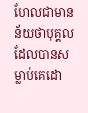ហែលជាមានន័យថាបុគ្គលដែលបានសម្លាប់គេដោ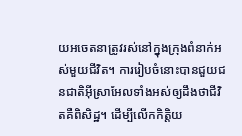យអចេតនាត្រូវរស់នៅក្នុងក្រុងពំនាក់អស់មួយជីវិត។ ការរៀបចំនោះបានជួយជនជាតិអ៊ីស្រាអែលទាំងអស់ឲ្យដឹងថាជីវិតគឺពិសិដ្ឋ។ ដើម្បីលើកកិត្ដិយ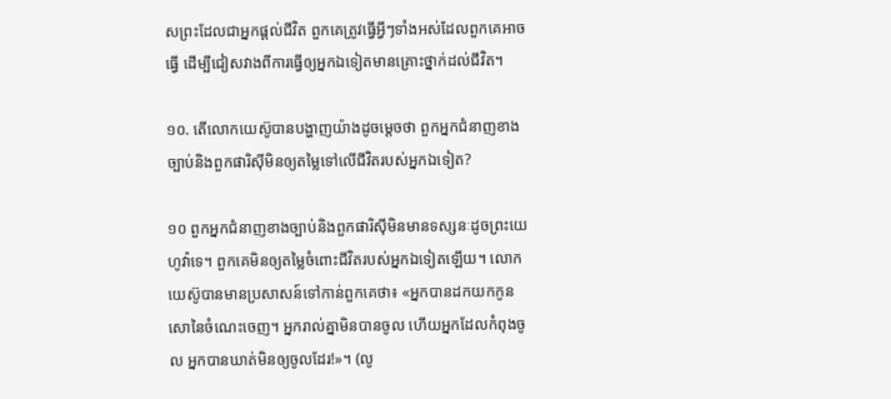សព្រះដែលជាអ្នកផ្ដល់ជីវិត ពួកគេត្រូវធ្វើអ្វីៗទាំងអស់ដែលពួកគេអាចធ្វើ ដើម្បីជៀសវាងពីការធ្វើឲ្យអ្នកឯទៀតមានគ្រោះថ្នាក់ដល់ជីវិត។

១០. តើលោកយេស៊ូបានបង្ហាញយ៉ាងដូចម្ដេចថា ពួកអ្នកជំនាញខាងច្បាប់និងពួកផារិស៊ីមិនឲ្យតម្លៃទៅលើជីវិតរបស់អ្នកឯទៀត?

១០ ពួកអ្នកជំនាញខាងច្បាប់និងពួកផារិស៊ីមិនមានទស្សនៈដូចព្រះយេហូវ៉ាទេ។ ពួកគេមិនឲ្យតម្លៃចំពោះជីវិតរបស់អ្នកឯទៀតឡើយ។ លោកយេស៊ូបានមានប្រសាសន៍ទៅកាន់ពួកគេថា៖ «អ្នកបានដកយកកូនសោនៃចំណេះចេញ។ អ្នករាល់គ្នាមិនបានចូល ហើយអ្នកដែលកំពុងចូល អ្នកបានឃាត់មិនឲ្យចូលដែរ!»។ (លូ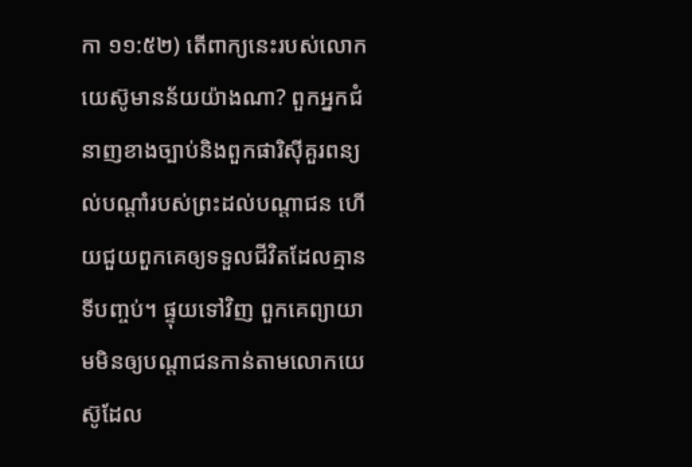កា ១១:៥២) តើពាក្យនេះរបស់លោកយេស៊ូមានន័យយ៉ាងណា? ពួកអ្នកជំនាញខាងច្បាប់និងពួកផារិស៊ីគួរពន្យល់បណ្ដាំរបស់ព្រះដល់បណ្ដាជន ហើយជួយពួកគេឲ្យទទួលជីវិតដែលគ្មានទីបញ្ចប់។ ផ្ទុយទៅវិញ ពួកគេព្យាយាមមិនឲ្យបណ្ដាជនកាន់តាមលោកយេស៊ូដែល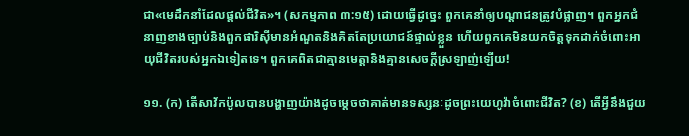ជា«មេដឹកនាំដែលផ្ដល់ជីវិត»។ (សកម្មភាព ៣:១៥) ដោយធ្វើដូច្នេះ ពួកគេនាំឲ្យបណ្ដាជនត្រូវបំផ្លាញ។ ពួកអ្នកជំនាញខាងច្បាប់និងពួកផារិស៊ីមានអំណួតនិងគិតតែប្រយោជន៍ផ្ទាល់ខ្លួន ហើយពួកគេមិនយកចិត្ដទុកដាក់ចំពោះអាយុជីវិតរបស់អ្នកឯទៀតទេ។ ពួកគេពិតជាគ្មានមេត្ដានិងគ្មានសេចក្ដីស្រឡាញ់ឡើយ!

១១. (ក) តើសាវ័កប៉ូលបានបង្ហាញយ៉ាងដូចម្ដេចថាគាត់មានទស្សនៈដូចព្រះយេហូវ៉ាចំពោះជីវិត? (ខ) តើអ្វីនឹងជួយ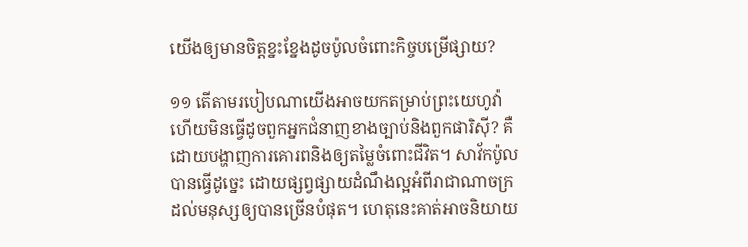យើងឲ្យមានចិត្ដខ្នះខ្នែងដូចប៉ូលចំពោះកិច្ចបម្រើផ្សាយ?

១១ តើតាមរបៀបណាយើងអាចយកតម្រាប់ព្រះយេហូវ៉ា ហើយមិនធ្វើដូចពួកអ្នកជំនាញខាងច្បាប់និងពួកផារិស៊ី? គឺដោយបង្ហាញការគោរពនិងឲ្យតម្លៃចំពោះជីវិត។ សាវ័កប៉ូលបានធ្វើដូច្នេះ ដោយផ្សព្វផ្សាយដំណឹងល្អអំពីរាជាណាចក្រដល់មនុស្សឲ្យបានច្រើនបំផុត។ ហេតុនេះគាត់អាចនិយាយ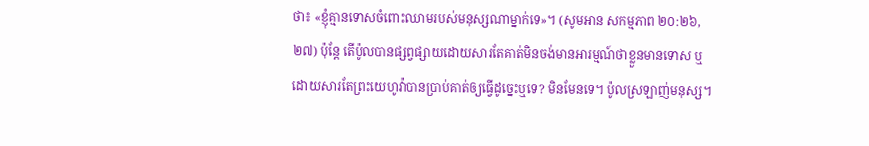ថា៖ «ខ្ញុំគ្មានទោសចំពោះឈាមរបស់មនុស្សណាម្នាក់ទេ»។ (សូមអាន សកម្មភាព ២០:២៦, ២៧) ប៉ុន្ដែ តើប៉ូលបានផ្សព្វផ្សាយដោយសារតែគាត់មិនចង់មានអារម្មណ៍ថាខ្លួនមានទោស ឬដោយសារតែព្រះយេហូវ៉ាបានប្រាប់គាត់ឲ្យធ្វើដូច្នេះឬទេ? មិនមែនទេ។ ប៉ូលស្រឡាញ់មនុស្ស។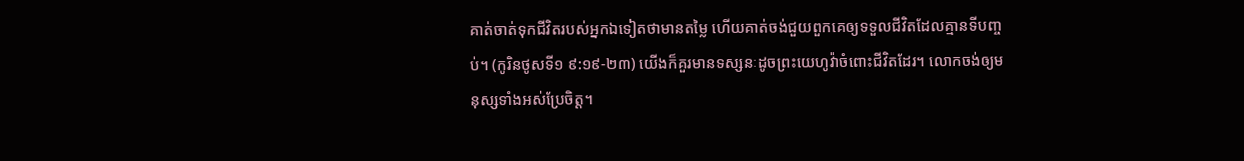គាត់ចាត់ទុកជីវិតរបស់អ្នកឯទៀតថាមានតម្លៃ ហើយគាត់ចង់ជួយពួកគេឲ្យទទួលជីវិតដែលគ្មានទីបញ្ចប់។ (កូរិនថូសទី១ ៩:១៩-២៣) យើងក៏គួរមានទស្សនៈដូចព្រះយេហូវ៉ាចំពោះជីវិតដែរ។ លោកចង់ឲ្យមនុស្សទាំងអស់ប្រែចិត្ដ។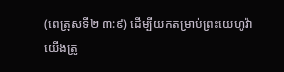(ពេត្រុសទី២ ៣:៩) ដើម្បីយកតម្រាប់ព្រះយេហូវ៉ា យើងត្រូ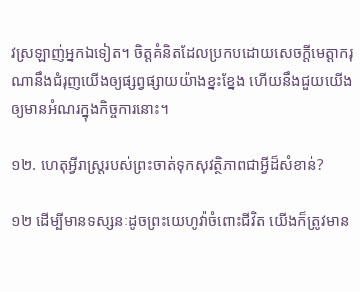វស្រឡាញ់អ្នកឯទៀត។ ចិត្ដគំនិតដែលប្រកបដោយសេចក្ដីមេត្ដាករុណានឹងជំរុញយើងឲ្យផ្សព្វផ្សាយយ៉ាងខ្នះខ្នែង ហើយនឹងជួយយើងឲ្យមានអំណរក្នុងកិច្ចការនោះ។

១២. ហេតុអ្វីរាស្ដ្ររបស់ព្រះចាត់ទុកសុវត្ថិភាពជាអ្វីដ៏សំខាន់?

១២ ដើម្បីមានទស្សនៈដូចព្រះយេហូវ៉ាចំពោះជីវិត យើងក៏ត្រូវមាន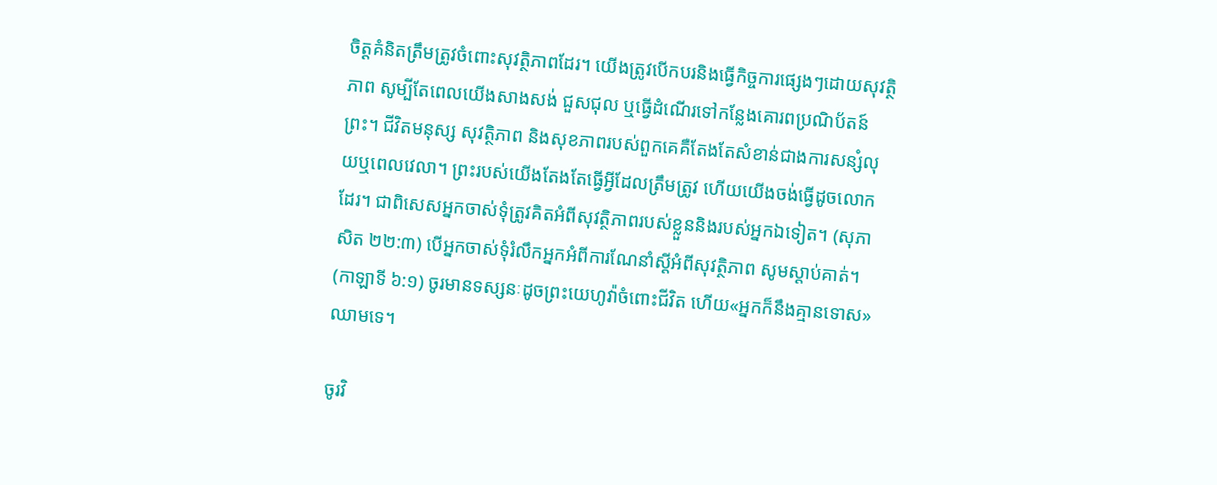ចិត្ដគំនិតត្រឹមត្រូវចំពោះសុវត្ថិភាពដែរ។ យើងត្រូវបើកបរនិងធ្វើកិច្ចការផ្សេងៗដោយសុវត្ថិភាព សូម្បីតែពេលយើងសាងសង់ ជួសជុល ឬធ្វើដំណើរទៅកន្លែងគោរពប្រណិប័តន៍ព្រះ។ ជីវិតមនុស្ស សុវត្ថិភាព និងសុខភាពរបស់ពួកគេគឺតែងតែសំខាន់ជាងការសន្សំលុយឬពេលវេលា។ ព្រះរបស់យើងតែងតែធ្វើអ្វីដែលត្រឹមត្រូវ ហើយយើងចង់ធ្វើដូចលោកដែរ។ ជាពិសេសអ្នកចាស់ទុំត្រូវគិតអំពីសុវត្ថិភាពរបស់ខ្លួននិងរបស់អ្នកឯទៀត។ (សុភាសិត ២២:៣) បើអ្នកចាស់ទុំរំលឹកអ្នកអំពីការណែនាំស្ដីអំពីសុវត្ថិភាព សូមស្តាប់គាត់។ (កាឡាទី ៦:១) ចូរមានទស្សនៈដូចព្រះយេហូវ៉ាចំពោះជីវិត ហើយ«អ្នកក៏នឹងគ្មានទោស»ឈាមទេ។

ចូរវិ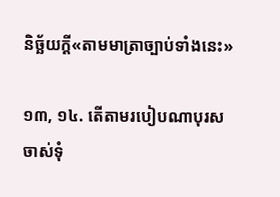និច្ឆ័យក្ដី«តាមមាត្រាច្បាប់ទាំងនេះ»

១៣, ១៤. តើតាមរបៀបណាបុរសចាស់ទុំ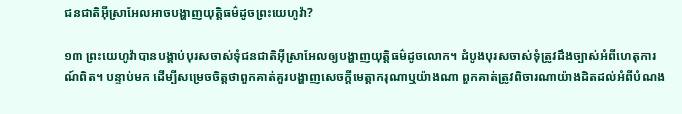ជនជាតិអ៊ីស្រាអែលអាចបង្ហាញយុត្ដិធម៌ដូចព្រះយេហូវ៉ា?

១៣ ព្រះយេហូវ៉ាបានបង្គាប់បុរសចាស់ទុំជនជាតិអ៊ីស្រាអែលឲ្យបង្ហាញយុត្ដិធម៌ដូចលោក។ ដំបូងបុរសចាស់ទុំត្រូវដឹងច្បាស់អំពីហេតុការណ៍ពិត។ បន្ទាប់មក ដើម្បីសម្រេចចិត្ដថាពួកគាត់គួរបង្ហាញសេចក្ដីមេត្ដាករុណាឬយ៉ាងណា ពួកគាត់ត្រូវពិចារណាយ៉ាងដិតដល់អំពីបំណង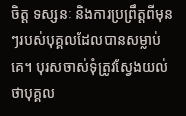ចិត្ដ ទស្សនៈ និងការប្រព្រឹត្ដពីមុនៗរបស់បុគ្គលដែលបានសម្លាប់គេ។ បុរសចាស់ទុំត្រូវស្វែងយល់ថាបុគ្គល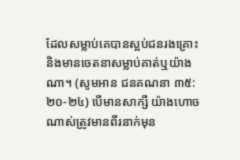ដែលសម្លាប់គេបានស្អប់ជនរងគ្រោះ និងមានចេតនាសម្លាប់គាត់ឬយ៉ាងណា។ (សូមអាន ជនគណនា ៣៥:២០-២៤) បើមានសាក្សី យ៉ាងហោចណាស់ត្រូវមានពីរនាក់មុន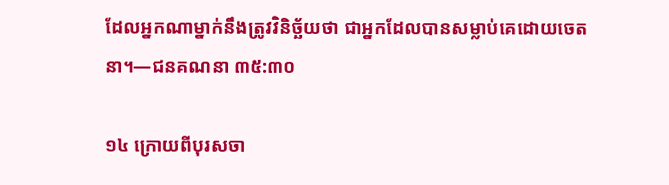ដែលអ្នកណាម្នាក់នឹងត្រូវវិនិច្ឆ័យថា ជាអ្នកដែលបានសម្លាប់គេដោយចេតនា។—ជនគណនា ៣៥:៣០

១៤ ក្រោយពីបុរសចា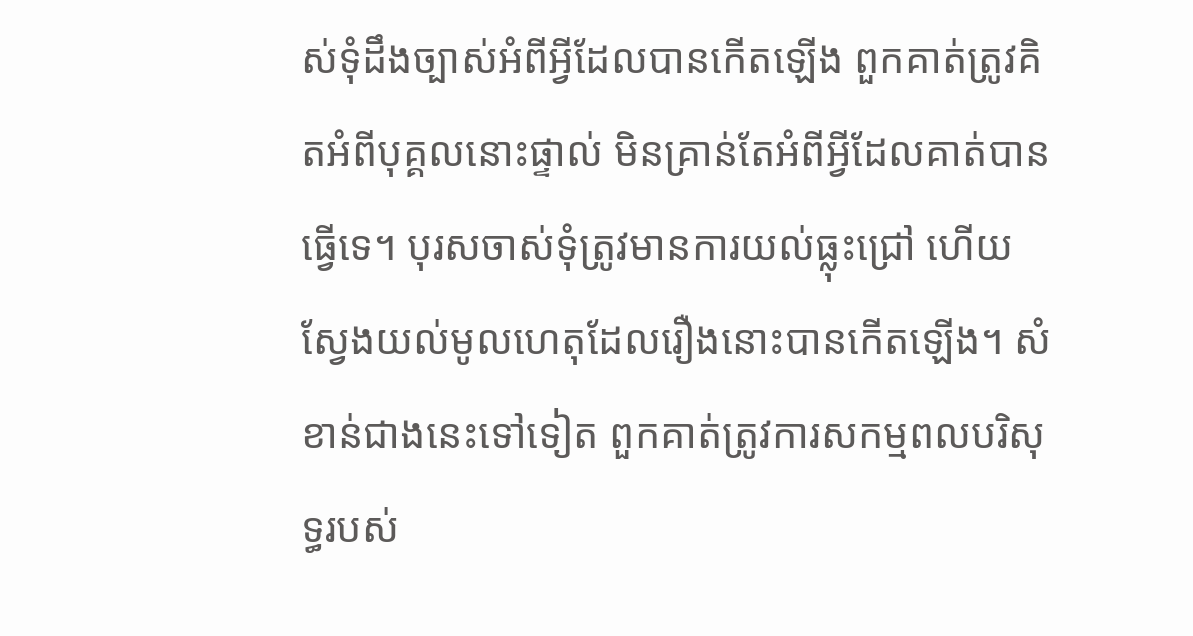ស់ទុំដឹងច្បាស់អំពីអ្វីដែលបានកើតឡើង ពួកគាត់ត្រូវគិតអំពីបុគ្គលនោះផ្ទាល់ មិនគ្រាន់តែអំពីអ្វីដែលគាត់បានធ្វើទេ។ បុរសចាស់ទុំត្រូវមានការយល់ធ្លុះជ្រៅ ហើយស្វែងយល់មូលហេតុដែលរឿងនោះបានកើតឡើង។ សំខាន់ជាងនេះទៅទៀត ពួកគាត់ត្រូវការសកម្មពលបរិសុទ្ធរបស់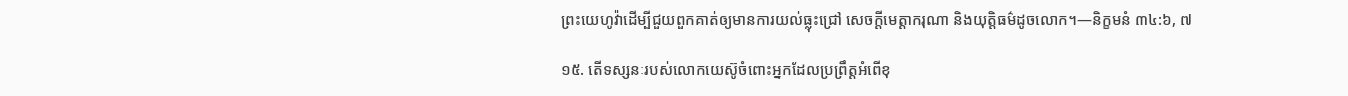ព្រះយេហូវ៉ាដើម្បីជួយពួកគាត់ឲ្យមានការយល់ធ្លុះជ្រៅ សេចក្ដីមេត្ដាករុណា និងយុត្ដិធម៌ដូចលោក។—និក្ខមនំ ៣៤:៦, ៧

១៥. តើទស្សនៈរបស់លោកយេស៊ូចំពោះអ្នកដែលប្រព្រឹត្ដអំពើខុ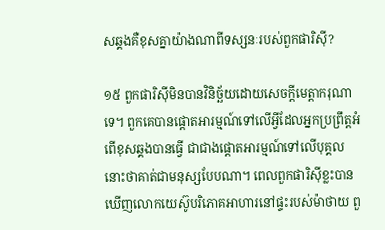សឆ្គងគឺខុសគ្នាយ៉ាងណាពីទស្សនៈរបស់ពួកផារិស៊ី?

១៥ ពួកផារិស៊ីមិនបានវិនិច្ឆ័យដោយសេចក្ដីមេត្ដាករុណាទេ។ ពួកគេបានផ្ដោតអារម្មណ៍ទៅលើអ្វីដែលអ្នកប្រព្រឹត្ដអំពើខុសឆ្គងបានធ្វើ ជាជាងផ្ដោតអារម្មណ៍ទៅលើបុគ្គលនោះថាគាត់ជាមនុស្សបែបណា។ ពេលពួកផារិស៊ីខ្លះបានឃើញលោកយេស៊ូបរិភោគអាហារនៅផ្ទះរបស់ម៉ាថាយ ពួ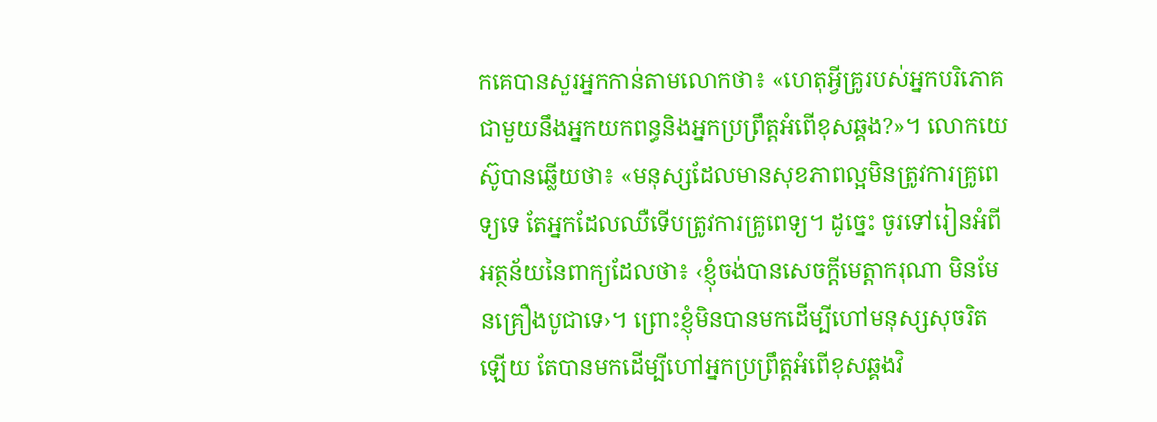កគេបានសួរអ្នកកាន់តាមលោកថា៖ «ហេតុអ្វីគ្រូរបស់អ្នកបរិភោគជាមួយនឹងអ្នកយកពន្ធនិងអ្នកប្រព្រឹត្ដអំពើខុសឆ្គង?»។ លោកយេស៊ូបានឆ្លើយថា៖ «មនុស្សដែលមានសុខភាពល្អមិនត្រូវការគ្រូពេទ្យទេ តែអ្នកដែលឈឺទើបត្រូវការគ្រូពេទ្យ។ ដូច្នេះ ចូរទៅរៀនអំពីអត្ថន័យនៃពាក្យដែលថា៖ ‹ខ្ញុំចង់បានសេចក្ដីមេត្ដាករុណា មិនមែនគ្រឿងបូជាទេ›។ ព្រោះខ្ញុំមិនបានមកដើម្បីហៅមនុស្សសុចរិតឡើយ តែបានមកដើម្បីហៅអ្នកប្រព្រឹត្ដអំពើខុសឆ្គងវិ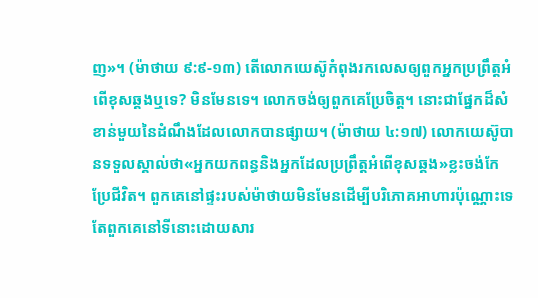ញ»។ (ម៉ាថាយ ៩:៩-១៣) តើលោកយេស៊ូកំពុងរកលេសឲ្យពួកអ្នកប្រព្រឹត្ដអំពើខុសឆ្គងឬទេ? មិនមែនទេ។ លោកចង់ឲ្យពួកគេប្រែចិត្ដ។ នោះជាផ្នែកដ៏សំខាន់មួយនៃដំណឹងដែលលោកបានផ្សាយ។ (ម៉ាថាយ ៤:១៧) លោកយេស៊ូបានទទួលស្គាល់ថា«អ្នកយកពន្ធនិងអ្នកដែលប្រព្រឹត្ដអំពើខុសឆ្គង»ខ្លះចង់កែប្រែជីវិត។ ពួកគេនៅផ្ទះរបស់ម៉ាថាយមិនមែនដើម្បីបរិភោគអាហារប៉ុណ្ណោះទេ តែពួកគេនៅទីនោះដោយសារ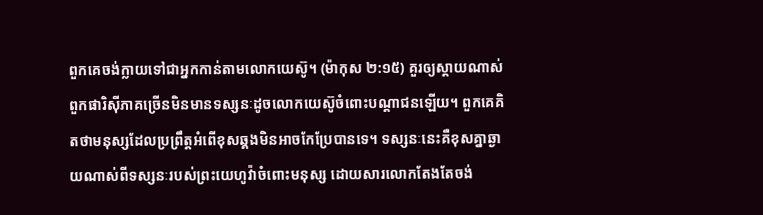ពួកគេចង់ក្លាយទៅជាអ្នកកាន់តាមលោកយេស៊ូ។ (ម៉ាកុស ២:១៥) គួរឲ្យស្តាយណាស់ ពួកផារិស៊ីភាគច្រើនមិនមានទស្សនៈដូចលោកយេស៊ូចំពោះបណ្ដាជនឡើយ។ ពួកគេគិតថាមនុស្សដែលប្រព្រឹត្ដអំពើខុសឆ្គងមិនអាចកែប្រែបានទេ។ ទស្សនៈនេះគឺខុសគ្នាឆ្ងាយណាស់ពីទស្សនៈរបស់ព្រះយេហូវ៉ាចំពោះមនុស្ស ដោយសារលោកតែងតែចង់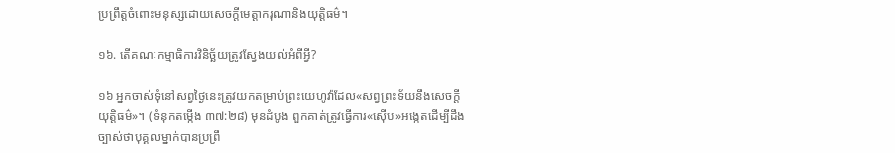ប្រព្រឹត្ដចំពោះមនុស្សដោយសេចក្ដីមេត្ដាករុណានិងយុត្ដិធម៌។

១៦. តើគណៈកម្មាធិការវិនិច្ឆ័យត្រូវស្វែងយល់អំពីអ្វី?

១៦ អ្នកចាស់ទុំនៅសព្វថ្ងៃនេះត្រូវយកតម្រាប់ព្រះយេហូវ៉ាដែល«សព្វព្រះទ័យនឹងសេចក្ដីយុត្ដិធម៌»។ (ទំនុកតម្កើង ៣៧:២៨) មុនដំបូង ពួកគាត់ត្រូវធ្វើការ«ស៊ើប»អង្កេតដើម្បីដឹងច្បាស់ថាបុគ្គលម្នាក់បានប្រព្រឹ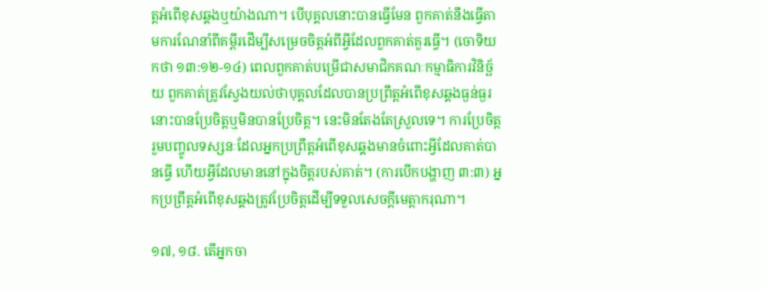ត្ដអំពើខុសឆ្គងឬយ៉ាងណា។ បើបុគ្គលនោះបានធ្វើមែន ពួកគាត់នឹងធ្វើតាមការណែនាំពីគម្ពីរដើម្បីសម្រេចចិត្ដអំពីអ្វីដែលពួកគាត់គួរធ្វើ។ (ចោទិយកថា ១៣:១២-១៤) ពេលពួកគាត់បម្រើជាសមាជិកគណៈកម្មាធិការវិនិច្ឆ័យ ពួកគាត់ត្រូវស្វែងយល់ថាបុគ្គលដែលបានប្រព្រឹត្ដអំពើខុសឆ្គងធ្ងន់ធ្ងរនោះបានប្រែចិត្ដឬមិនបានប្រែចិត្ដ។ នេះមិនតែងតែស្រួលទេ។ ការប្រែចិត្ដរួមបញ្ចូលទស្សនៈដែលអ្នកប្រព្រឹត្ដអំពើខុសឆ្គងមានចំពោះអ្វីដែលគាត់បានធ្វើ ហើយអ្វីដែលមាននៅក្នុងចិត្ដរបស់គាត់។ (ការបើកបង្ហាញ ៣:៣) អ្នកប្រព្រឹត្ដអំពើខុសឆ្គងត្រូវប្រែចិត្ដដើម្បីទទួលសេចក្ដីមេត្ដាករុណា។

១៧, ១៨. តើអ្នកចា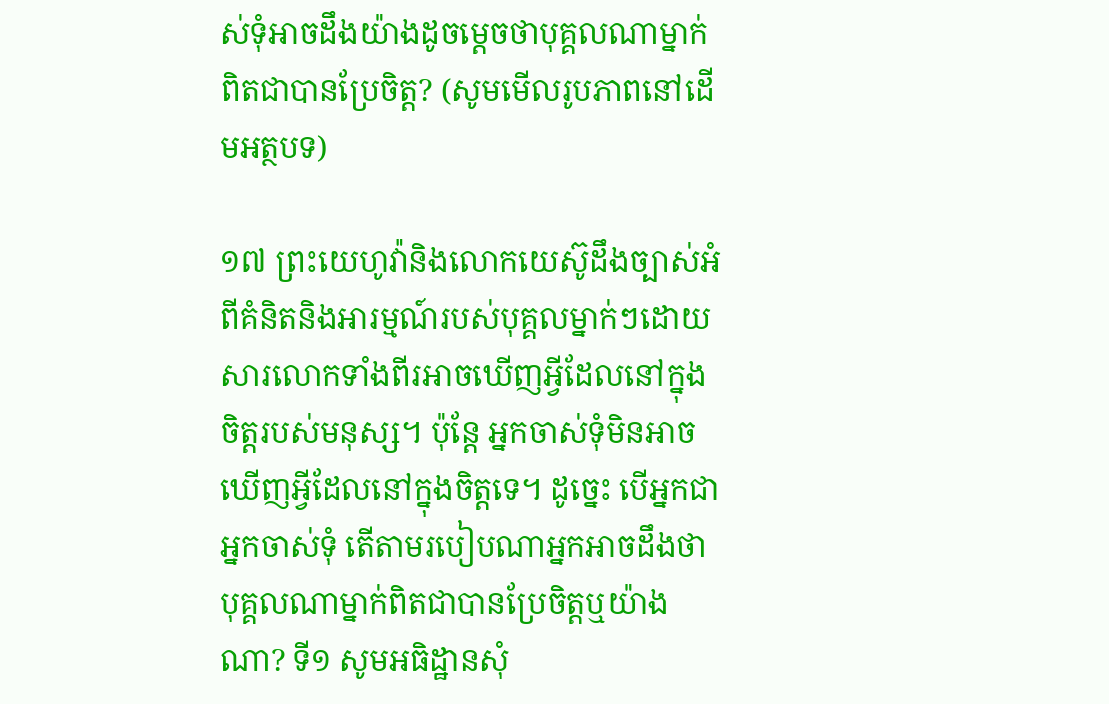ស់ទុំអាចដឹងយ៉ាងដូចម្ដេចថាបុគ្គលណាម្នាក់ពិតជាបានប្រែចិត្ដ? (សូមមើលរូបភាពនៅដើមអត្ថបទ)

១៧ ព្រះយេហូវ៉ានិងលោកយេស៊ូដឹងច្បាស់អំពីគំនិតនិងអារម្មណ៍របស់បុគ្គលម្នាក់ៗដោយសារលោកទាំងពីរអាចឃើញអ្វីដែលនៅក្នុងចិត្ដរបស់មនុស្ស។ ប៉ុន្ដែ អ្នកចាស់ទុំមិនអាចឃើញអ្វីដែលនៅក្នុងចិត្ដទេ។ ដូច្នេះ បើអ្នកជាអ្នកចាស់ទុំ តើតាមរបៀបណាអ្នកអាចដឹងថាបុគ្គលណាម្នាក់ពិតជាបានប្រែចិត្ដឬយ៉ាងណា? ទី១ សូមអធិដ្ឋានសុំ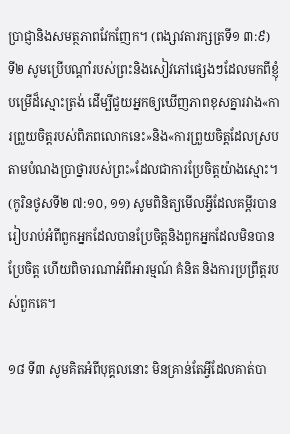ប្រាជ្ញានិងសមត្ថភាពវែកញែក។ (ពង្សាវតារក្សត្រទី១ ៣:៩) ទី២ សូមប្រើបណ្ដាំរបស់ព្រះនិងសៀវភៅផ្សេងៗដែលមកពីខ្ញុំបម្រើដ៏ស្មោះត្រង់ ដើម្បីជួយអ្នកឲ្យឃើញភាពខុសគ្នារវាង«ការព្រួយចិត្ដរបស់ពិភពលោកនេះ»និង«ការព្រួយចិត្ដដែលស្របតាមបំណងប្រាថ្នារបស់ព្រះ»ដែលជាការប្រែចិត្ដយ៉ាងស្មោះ។ (កូរិនថូសទី២ ៧:១០, ១១) សូមពិនិត្យមើលអ្វីដែលគម្ពីរបានរៀបរាប់អំពីពួកអ្នកដែលបានប្រែចិត្ដនិងពួកអ្នកដែលមិនបានប្រែចិត្ដ ហើយពិចារណាអំពីអារម្មណ៍ គំនិត និងការប្រព្រឹត្ដរបស់ពួកគេ។

១៨ ទី៣ សូមគិតអំពីបុគ្គលនោះ មិនគ្រាន់តែអ្វីដែលគាត់បា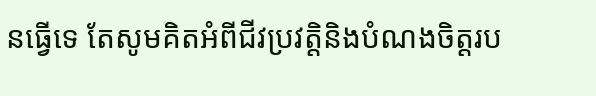នធ្វើទេ តែសូមគិតអំពីជីវប្រវត្ដិនិងបំណងចិត្ដរប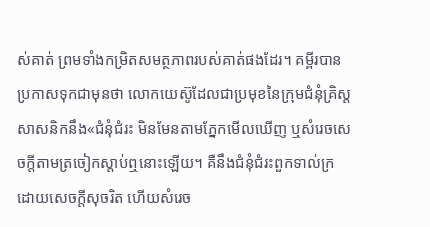ស់គាត់ ព្រមទាំងកម្រិតសមត្ថភាពរបស់គាត់ផងដែរ។ គម្ពីរបានប្រកាសទុកជាមុនថា លោកយេស៊ូដែលជាប្រមុខនៃក្រុមជំនុំគ្រិស្ដសាសនិកនឹង«ជំនុំជំរះ មិនមែនតាមភ្នែកមើលឃើញ ឬសំរេចសេចក្ដីតាមត្រចៀកស្តាប់ឮនោះឡើយ។ គឺនឹងជំនុំជំរះពួកទាល់ក្រដោយសេចក្ដីសុចរិត ហើយសំរេច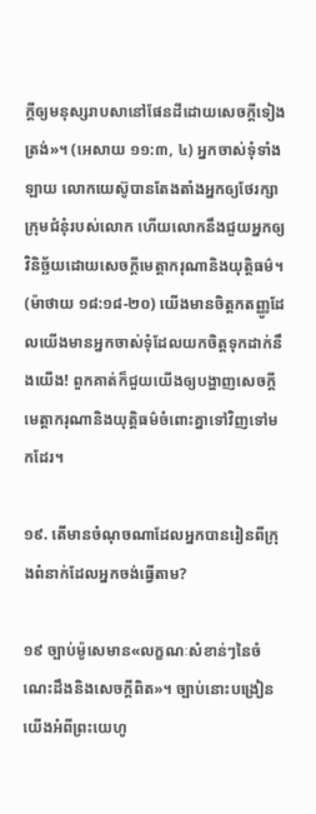ក្ដីឲ្យមនុស្សរាបសានៅផែនដីដោយសេចក្ដីទៀងត្រង់»។ (អេសាយ ១១:៣, ៤) អ្នកចាស់ទុំទាំងឡាយ លោកយេស៊ូបានតែងតាំងអ្នកឲ្យថែរក្សាក្រុមជំនុំរបស់លោក ហើយលោកនឹងជួយអ្នកឲ្យវិនិច្ឆ័យដោយសេចក្ដីមេត្ដាករុណានិងយុត្ដិធម៌។ (ម៉ាថាយ ១៨:១៨-២០) យើងមានចិត្ដកតញ្ញូដែលយើងមានអ្នកចាស់ទុំដែលយកចិត្ដទុកដាក់នឹងយើង! ពួកគាត់ក៏ជួយយើងឲ្យបង្ហាញសេចក្ដីមេត្ដាករុណានិងយុត្ដិធម៌ចំពោះគ្នាទៅវិញទៅមកដែរ។

១៩. តើមានចំណុចណាដែលអ្នកបានរៀនពីក្រុងពំនាក់ដែលអ្នកចង់ធ្វើតាម?

១៩ ច្បាប់ម៉ូសេមាន«លក្ខណៈសំខាន់ៗនៃចំណេះដឹងនិងសេចក្ដីពិត»។ ច្បាប់នោះបង្រៀនយើងអំពីព្រះយេហូ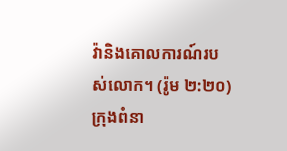វ៉ានិងគោលការណ៍របស់លោក។ (រ៉ូម ២:២០) ក្រុងពំនា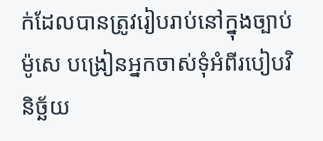ក់ដែលបានត្រូវរៀបរាប់នៅក្នុងច្បាប់ម៉ូសេ បង្រៀនអ្នកចាស់ទុំអំពីរបៀបវិនិច្ឆ័យ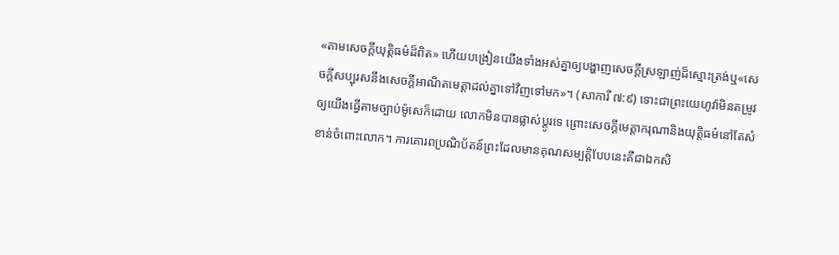«តាមសេចក្ដីយុត្ដិធម៌ដ៏ពិត» ហើយបង្រៀនយើងទាំងអស់គ្នាឲ្យបង្ហាញសេចក្ដីស្រឡាញ់ដ៏ស្មោះត្រង់ឬ«សេចក្ដីសប្បុរសនឹងសេចក្ដីអាណិតមេត្ដាដល់គ្នាទៅវិញទៅមក»។ (សាការី ៧:៩) ទោះជាព្រះយេហូវ៉ាមិនតម្រូវឲ្យយើងធ្វើតាមច្បាប់ម៉ូសេក៏ដោយ លោកមិនបានផ្លាស់ប្ដូរទេ ព្រោះសេចក្ដីមេត្ដាករុណានិងយុត្ដិធម៌នៅតែសំខាន់ចំពោះលោក។ ការគោរពប្រណិប័តន៍ព្រះដែលមានគុណសម្បត្ដិបែបនេះគឺជាឯកសិ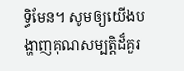ទ្ធិមែន។ សូមឲ្យយើងបង្ហាញគុណសម្បត្ដិដ៏គួរ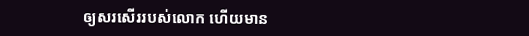ឲ្យសរសើររបស់លោក ហើយមាន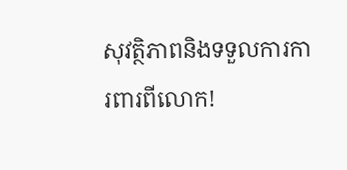សុវត្ថិភាពនិងទទួលការការពារពីលោក!